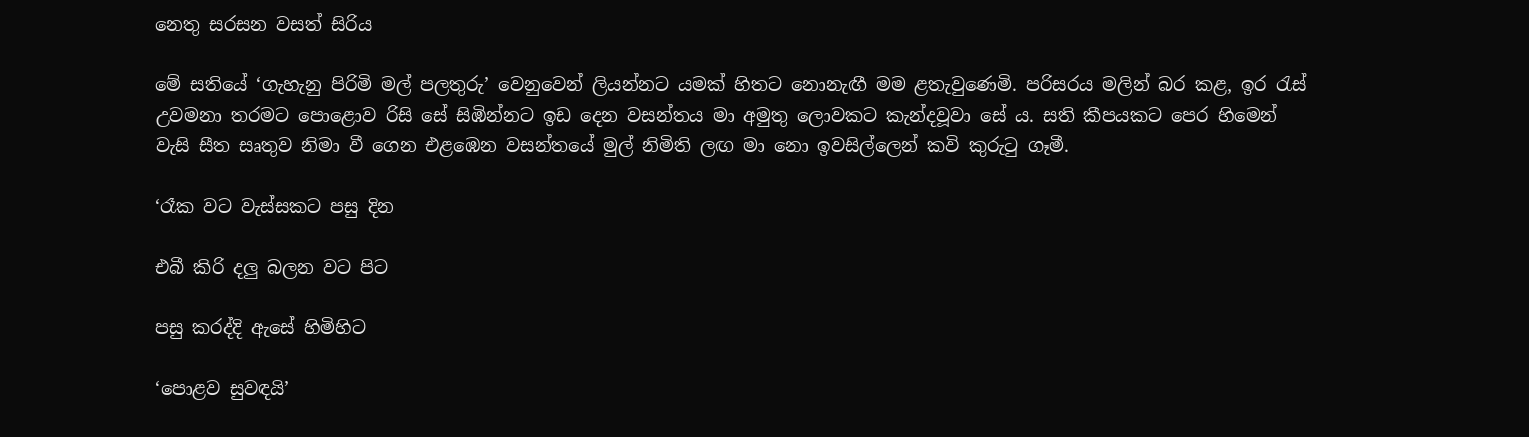නෙතු සරසන වසත් සිරිය

මේ සතියේ ‘ගැහැනු පිරිමි මල් පලතුරු’ වෙනුවෙන් ලියන්නට යමක් හිතට නොනැඟී මම ළතැවුණෙමි. පරිසරය මලින් බර කළ, ඉර රැස් උවමනා තරමට පොළොව රිසි සේ සිඹින්නට ඉඩ දෙන වසන්තය මා අමුතු ලොවකට කැන්දවූවා සේ ය. සති කීපයකට පෙර හිමෙන් වැසි සීත සෘතුව නිමා වී ගෙන එළඹෙන වසන්තයේ මුල් නිමිති ලඟ මා නො ඉවසිල්ලෙන් කවි කුරුටු ගෑමී.

‘රෑක වට වැස්සකට පසු දින

එබී කිරි දලු බලන වට පිට

පසු කරද්දි ඇසේ හිමිහිට

‘පොළව සුවඳයි’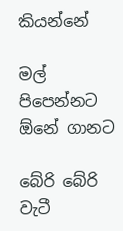කියන්නේ

මල් පිපෙන්නට ඕනේ ගානට

බේරි බේරි වැටී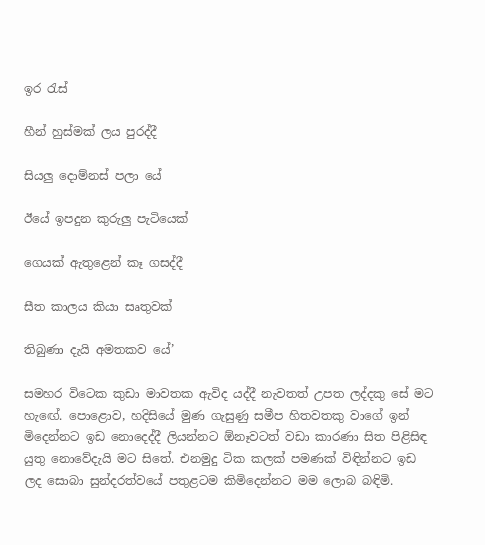ඉර රැස්

හීන් හුස්මක් ලය පුරද්දී

සියලු දොම්නස් පලා යේ

ඊයේ ඉපදුන කුරුලු පැටියෙක්

ගෙයක් ඇතුළෙන් කෑ ගසද්දී

සීත කාලය කියා සෘතුවක්

තිබුණා දැයි අමතකව යේ’

සමහර විටෙක කුඩා මාවතක ඇවිද යද්දී නැවතත් උපත ලද්දකු සේ මට හැඟේ. පොළොව, හදිසියේ මුණ ගැසුණු සමීප හිතවතකු වාගේ ඉන් මිදෙන්නට ඉඩ නොදෙද්දී ලියන්නට ඕනෑවටත් වඩා කාරණා සිත පිළිසිඳ යුතු නොවේදැයි මට සිතේ. එනමුදු ටික කලක් පමණක් විඳින්නට ඉඩ ලද සොබා සුන්දරත්වයේ පතුළටම කිමිදෙන්නට මම ලොබ බඳිමි.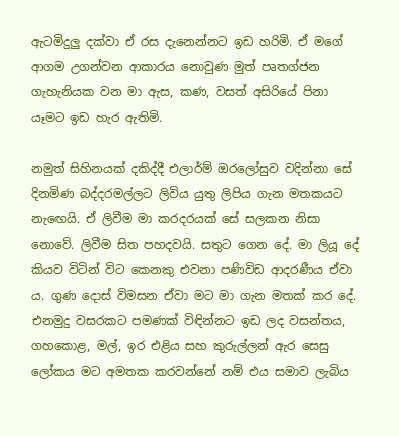ඇටමිදුලු දක්වා ඒ රස දැනෙන්නට ඉඩ හරිමි. ඒ මගේ ආගම උගන්වන ආකාරය නොවුණ මුත් පෘතග්ජන ගැහැනියක වන මා ඇස, කණ, වසත් අසිරියේ පිනා යෑමට ඉඩ හැර ඇතිමි.

නමුත් සිහිනයක් දකිද්දී එලාර්ම් ඔරලෝසුව වදින්නා සේ දිනමිණ බද්දරමල්ලට ලිවිය යුතු ලිපිය ගැන මතකයට නැඟෙයි. ඒ ලිවීම මා කරදරයක් සේ සලකන නිසා නොවේ. ලිවීම සිත පහදවයි. සතුට ගෙන දේ. මා ලියූ දේ කියව විටින් විට කෙනකු එවනා පණිවිඩ ආදරණීය ඒවා ය. ගුණ දොස් විමසන ඒවා මට මා ගැන මතක් කර දේ. එනමුදු වසරකට පමණක් විඳින්නට ඉඩ ලද වසන්තය, ගහකොළ, මල්, ඉර එළිය සහ කුරුල්ලන් ඇර සෙසු ලෝකය මට අමතක කරවන්නේ නම් එය සමාව ලැබිය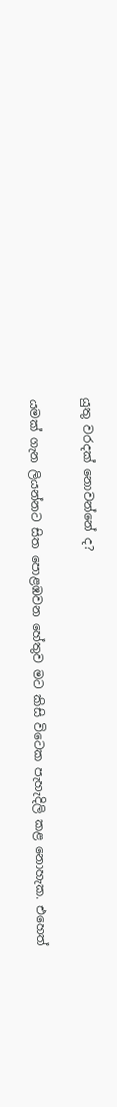යුතු වරදක් නොවන්නේ ද?

යමක් ගැන ලියන්නට සිත පොළඹවන හේතුව මට කිසි විටෙක පැහැදිලි කළ නොහැක. එහෙත්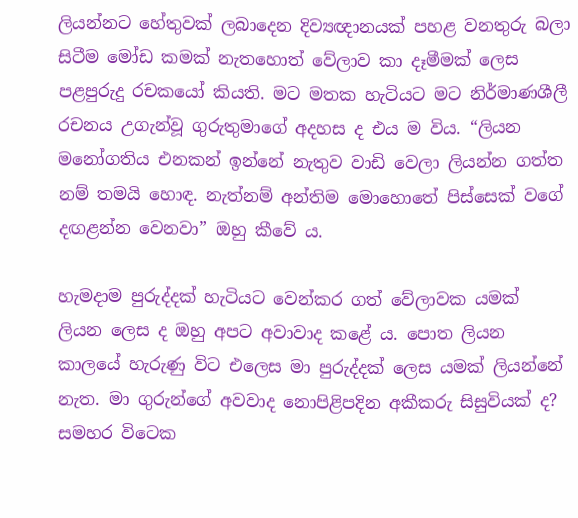ලියන්නට හේතුවක් ලබාදෙන දිව්‍යඥානයක් පහළ වනතුරු බලා සිටීම මෝඩ කමක් නැතහොත් වේලාව කා දෑමීමක් ලෙස පළපුරුදු රචකයෝ කියති. මට මතක හැටියට මට නිර්මාණශීලී රචනය උගැන්වූ ගුරුතුමාගේ අදහස ද එය ම විය. “ලියන මනෝගතිය එනකන් ඉන්නේ නැතුව වාඩි වෙලා ලියන්න ගත්ත නම් තමයි හොඳ. නැත්නම් අන්තිම මොහොතේ පිස්සෙක් වගේ දඟළන්න වෙනවා” ඔහු කීවේ ය.

හැමදාම පුරුද්දක් හැටියට වෙන්කර ගත් වේලාවක යමක් ලියන ලෙස ද ඔහු අපට අවාවාද කළේ ය. පොත ලියන කාලයේ හැරුණු විට එලෙස මා පුරුද්දක් ලෙස යමක් ලියන්නේ නැත. මා ගුරුන්ගේ අවවාද නොපිළිපදින අකීකරු සිසුවියක් ද? සමහර විටෙක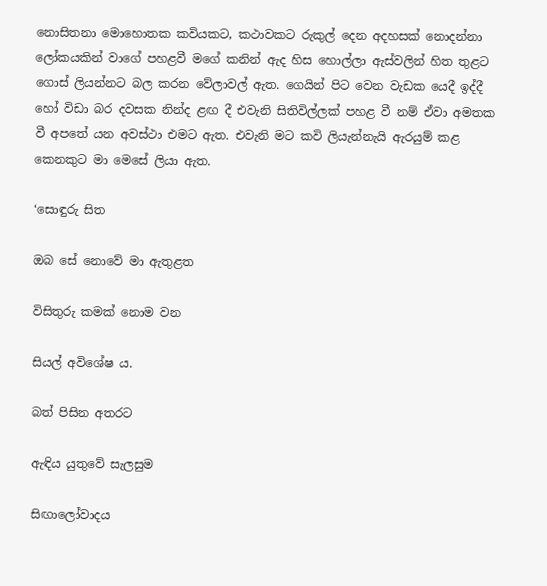නොසිතනා මොහොතක කවියකට, කථාවකට රුකුල් දෙන අදහසක් නොදන්නා ලෝකයකින් වාගේ පහළවී මගේ කනින් ඇද හිස හොල්ලා ඇස්වලින් හිත තුළට ගොස් ලියන්නට බල කරන වේලාවල් ඇත. ගෙයින් පිට වෙන වැඩක යෙදී ඉද්දී හෝ විඩා බර දවසක නින්ද ළඟ දී එවැනි සිතිවිල්ලක් පහළ වී නම් ඒවා අමතක වී අපතේ යන අවස්ථා එමට ඇත. එවැනි මට කවි ලියැන්නැයි ඇරයුම් කළ කෙනකුට මා මෙසේ ලියා ඇත.

‘සොඳුරු සිත

ඔබ සේ නොවේ මා ඇතුළත

විසිතුරු කමක් නොම වන

සියල් අවිශේෂ ය.

බත් පිසින අතරට

ඇඳිය යුතුවේ සැලසුම

සිඟාලෝවාදය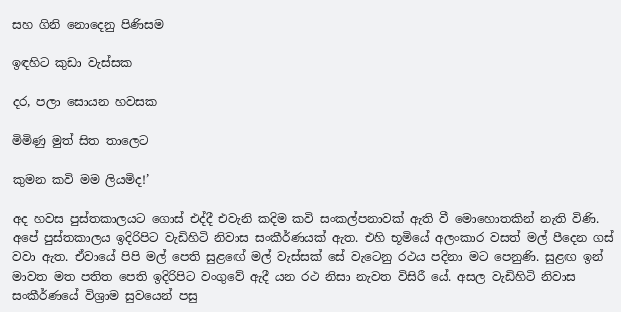සහ ගිනි නොදෙනු පිණිසම

ඉඳහිට කුඩා වැස්සක

දර, පලා සොයන හවසක

මිමිණු මුත් සිත තාලෙට

කුමන කවි මම ලියමිද!’

අද හවස පුස්තකාලයට ගොස් එද්දී එවැනි කදිම කවි සංකල්පනාවක් ඇති වී මොහොතකින් නැති විණි. අපේ පුස්තකාලය ඉදිරිපිට වැඩිහිටි නිවාස සංකීර්ණයක් ඇත. එහි භූමියේ අලංකාර වසත් මල් පීදෙන ගස් වවා ඇත. ඒවායේ පිපි මල් පෙති සුළඟේ මල් වැස්සක් සේ වැටෙනු රථය පදිනා මට පෙනුණි. සුළඟ ඉන් මාවත මත පතිත පෙති ඉදිරිපිට වංගුවේ ඇදී යන රථ නිසා නැවත විසිරී යේ. අසල වැඩිහිටි නිවාස සංකීර්ණයේ විශ්‍රාම සුවයෙන් පසු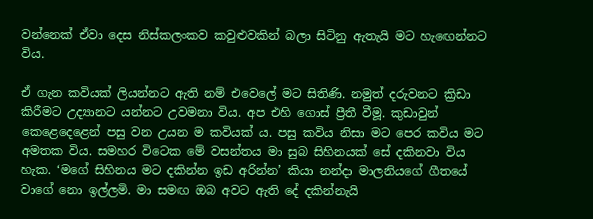වන්නෙක් ඒවා දෙස නිස්කලංකව කවුළුවකින් බලා සිටිනු ඇතැයි මට හැඟෙන්නට විය.

ඒ ගැන කවියක් ලියන්නට ඇති නම් එවෙලේ මට සිතිණි. නමුත් දරුවනට ක්‍රිඩා කිරීමට උද්‍යානට යන්නට උවමනා විය. අප එහි ගොස් ප්‍රීතී වීමූ. කුඩාවුන් කෙළෙදෙළෙන් පසු වන උයන ම කවියක් ය. පසු කවිය නිසා මට පෙර කවිය මට අමතක විය. සමහර විටෙක මේ වසන්තය මා සුබ සිහිනයක් සේ දකිනවා විය හැක. ‘මගේ සිහිනය මට දකින්න ඉඩ අරින්න’ කියා නන්දා මාලනියගේ ගීතයේ වාගේ නො ඉල්ලමි. මා සමඟ ඔබ අවට ඇති දේ දකින්නැයි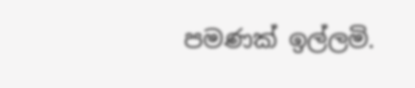පමණක් ඉල්ලමි.